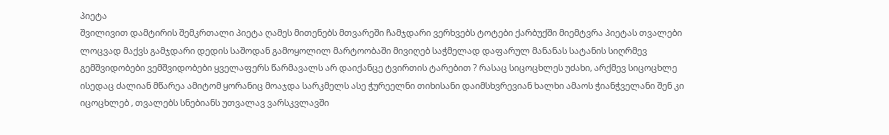პიეტა
შვილივით დამტირის შემკრთალი პიეტა ღამეს მითენებს მთვარეში ჩამჯდარი ვერხვებს ტოტები ქარბუქში მიემტვრა პიეტას თვალები ლოცვად მაქვს გამჯდარი დედის საშოდან გამოყოლილ მარტოობაში მივიღებ საჭმელად დაფარულ მანანას სატანის სიღრმევ გემშვიდობები ვემშვიდობები ყველაფერს წარმავალს არ დაიქანცე ტვირთის ტარებით ? რასაც სიცოცხლეს უძახი, არქმევ სიცოცხლე ისედაც ძალიან მწარეა ამიტომ ყორანიც მოაჯდა სარკმელს ასე ჭურეელნი თიხისანი დაიმსხვრევიან ხალხი ამაოს ჭიანჭველანი შენ კი იცოცხლებ , თვალებს სნებიანს უთვალავ ვარსკვლავში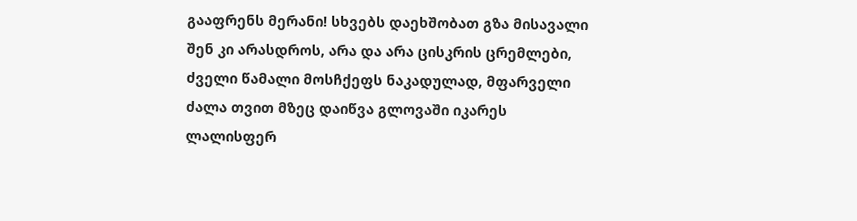გააფრენს მერანი! სხვებს დაეხშობათ გზა მისავალი შენ კი არასდროს, არა და არა ცისკრის ცრემლები, ძველი წამალი მოსჩქეფს ნაკადულად, მფარველი ძალა თვით მზეც დაიწვა გლოვაში იკარეს ლალისფერ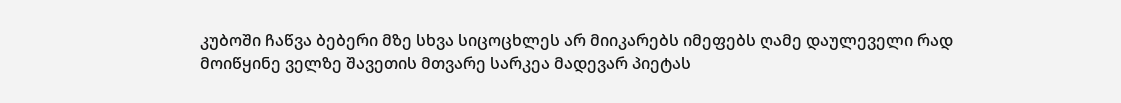კუბოში ჩაწვა ბებერი მზე სხვა სიცოცხლეს არ მიიკარებს იმეფებს ღამე დაულეველი რად მოიწყინე ველზე შავეთის მთვარე სარკეა მადევარ პიეტას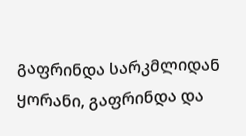გაფრინდა სარკმლიდან ყორანი, გაფრინდა და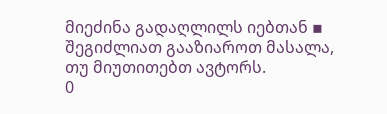მიეძინა გადაღლილს იებთან ▪
შეგიძლიათ გააზიაროთ მასალა, თუ მიუთითებთ ავტორს.
0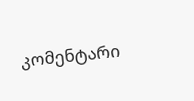კომენტარი